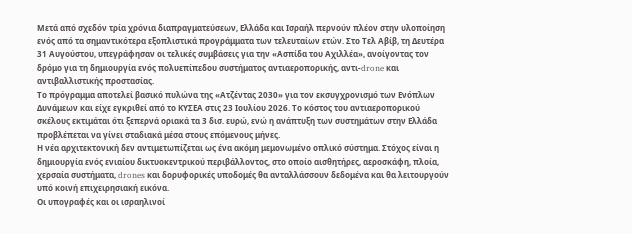Μετά από σχεδόν τρία χρόνια διαπραγματεύσεων, Ελλάδα και Ισραήλ περνούν πλέον στην υλοποίηση ενός από τα σημαντικότερα εξοπλιστικά προγράμματα των τελευταίων ετών. Στο Τελ Αβίβ, τη Δευτέρα 31 Αυγούστου, υπεγράφησαν οι τελικές συμβάσεις για την «Ασπίδα του Αχιλλέα», ανοίγοντας τον δρόμο για τη δημιουργία ενός πολυεπίπεδου συστήματος αντιαεροπορικής, αντι-drone και αντιβαλλιστικής προστασίας.
Το πρόγραμμα αποτελεί βασικό πυλώνα της «Ατζέντας 2030» για τον εκσυγχρονισμό των Ενόπλων Δυνάμεων και είχε εγκριθεί από το ΚΥΣΕΑ στις 23 Ιουλίου 2026. Το κόστος του αντιαεροπορικού σκέλους εκτιμάται ότι ξεπερνά οριακά τα 3 δισ. ευρώ, ενώ η ανάπτυξη των συστημάτων στην Ελλάδα προβλέπεται να γίνει σταδιακά μέσα στους επόμενους μήνες.
Η νέα αρχιτεκτονική δεν αντιμετωπίζεται ως ένα ακόμη μεμονωμένο οπλικό σύστημα. Στόχος είναι η δημιουργία ενός ενιαίου δικτυοκεντρικού περιβάλλοντος, στο οποίο αισθητήρες, αεροσκάφη, πλοία, χερσαία συστήματα, drones και δορυφορικές υποδομές θα ανταλλάσσουν δεδομένα και θα λειτουργούν υπό κοινή επιχειρησιακή εικόνα.
Οι υπογραφές και οι ισραηλινοί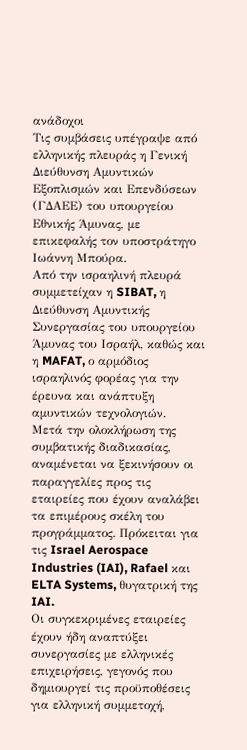ανάδοχοι
Τις συμβάσεις υπέγραψε από ελληνικής πλευράς η Γενική Διεύθυνση Αμυντικών Εξοπλισμών και Επενδύσεων (ΓΔΑΕΕ) του υπουργείου Εθνικής Άμυνας, με επικεφαλής τον υποστράτηγο Ιωάννη Μπούρα.
Από την ισραηλινή πλευρά συμμετείχαν η SIBAT, η Διεύθυνση Αμυντικής Συνεργασίας του υπουργείου Άμυνας του Ισραήλ, καθώς και η MAFAT, ο αρμόδιος ισραηλινός φορέας για την έρευνα και ανάπτυξη αμυντικών τεχνολογιών.
Μετά την ολοκλήρωση της συμβατικής διαδικασίας, αναμένεται να ξεκινήσουν οι παραγγελίες προς τις εταιρείες που έχουν αναλάβει τα επιμέρους σκέλη του προγράμματος. Πρόκειται για τις Israel Aerospace Industries (IAI), Rafael και ELTA Systems, θυγατρική της IAI.
Οι συγκεκριμένες εταιρείες έχουν ήδη αναπτύξει συνεργασίες με ελληνικές επιχειρήσεις, γεγονός που δημιουργεί τις προϋποθέσεις για ελληνική συμμετοχή,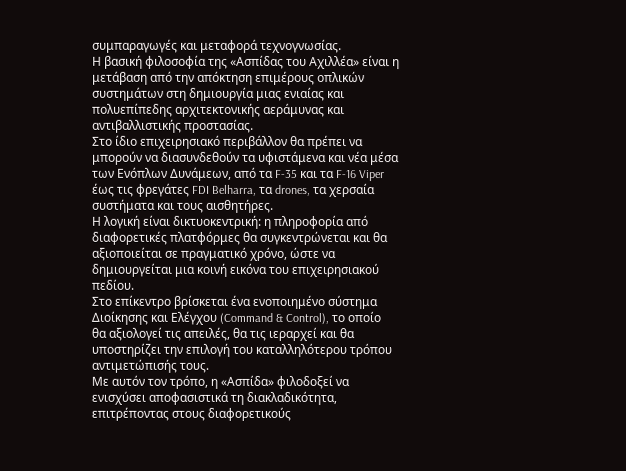συμπαραγωγές και μεταφορά τεχνογνωσίας.
Η βασική φιλοσοφία της «Ασπίδας του Αχιλλέα» είναι η μετάβαση από την απόκτηση επιμέρους οπλικών συστημάτων στη δημιουργία μιας ενιαίας και πολυεπίπεδης αρχιτεκτονικής αεράμυνας και αντιβαλλιστικής προστασίας.
Στο ίδιο επιχειρησιακό περιβάλλον θα πρέπει να μπορούν να διασυνδεθούν τα υφιστάμενα και νέα μέσα των Ενόπλων Δυνάμεων, από τα F-35 και τα F-16 Viper έως τις φρεγάτες FDI Belharra, τα drones, τα χερσαία συστήματα και τους αισθητήρες.
Η λογική είναι δικτυοκεντρική: η πληροφορία από διαφορετικές πλατφόρμες θα συγκεντρώνεται και θα αξιοποιείται σε πραγματικό χρόνο, ώστε να δημιουργείται μια κοινή εικόνα του επιχειρησιακού πεδίου.
Στο επίκεντρο βρίσκεται ένα ενοποιημένο σύστημα Διοίκησης και Ελέγχου (Command & Control), το οποίο θα αξιολογεί τις απειλές, θα τις ιεραρχεί και θα υποστηρίζει την επιλογή του καταλληλότερου τρόπου αντιμετώπισής τους.
Με αυτόν τον τρόπο, η «Ασπίδα» φιλοδοξεί να ενισχύσει αποφασιστικά τη διακλαδικότητα, επιτρέποντας στους διαφορετικούς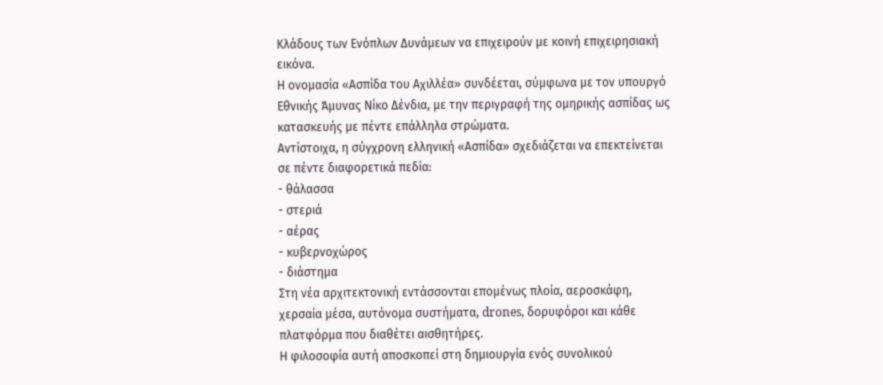Κλάδους των Ενόπλων Δυνάμεων να επιχειρούν με κοινή επιχειρησιακή εικόνα.
Η ονομασία «Ασπίδα του Αχιλλέα» συνδέεται, σύμφωνα με τον υπουργό Εθνικής Άμυνας Νίκο Δένδια, με την περιγραφή της ομηρικής ασπίδας ως κατασκευής με πέντε επάλληλα στρώματα.
Αντίστοιχα, η σύγχρονη ελληνική «Ασπίδα» σχεδιάζεται να επεκτείνεται σε πέντε διαφορετικά πεδία:
- θάλασσα
- στεριά
- αέρας
- κυβερνοχώρος
- διάστημα
Στη νέα αρχιτεκτονική εντάσσονται επομένως πλοία, αεροσκάφη, χερσαία μέσα, αυτόνομα συστήματα, drones, δορυφόροι και κάθε πλατφόρμα που διαθέτει αισθητήρες.
Η φιλοσοφία αυτή αποσκοπεί στη δημιουργία ενός συνολικού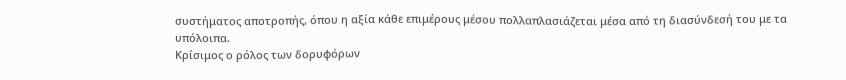συστήματος αποτροπής, όπου η αξία κάθε επιμέρους μέσου πολλαπλασιάζεται μέσα από τη διασύνδεσή του με τα υπόλοιπα.
Κρίσιμος ο ρόλος των δορυφόρων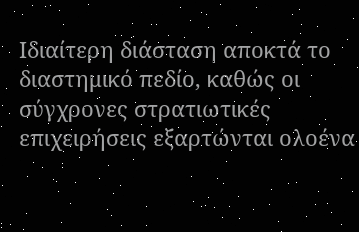Ιδιαίτερη διάσταση αποκτά το διαστημικό πεδίο, καθώς οι σύγχρονες στρατιωτικές επιχειρήσεις εξαρτώνται ολοένα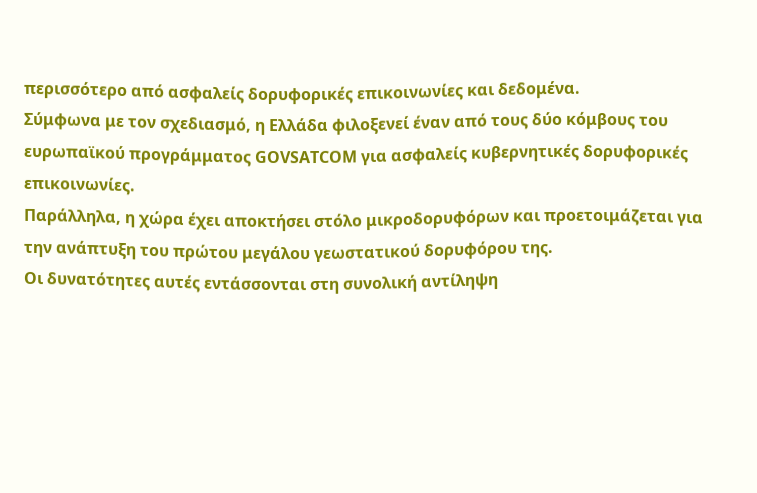περισσότερο από ασφαλείς δορυφορικές επικοινωνίες και δεδομένα.
Σύμφωνα με τον σχεδιασμό, η Ελλάδα φιλοξενεί έναν από τους δύο κόμβους του ευρωπαϊκού προγράμματος GOVSATCOM για ασφαλείς κυβερνητικές δορυφορικές επικοινωνίες.
Παράλληλα, η χώρα έχει αποκτήσει στόλο μικροδορυφόρων και προετοιμάζεται για την ανάπτυξη του πρώτου μεγάλου γεωστατικού δορυφόρου της.
Οι δυνατότητες αυτές εντάσσονται στη συνολική αντίληψη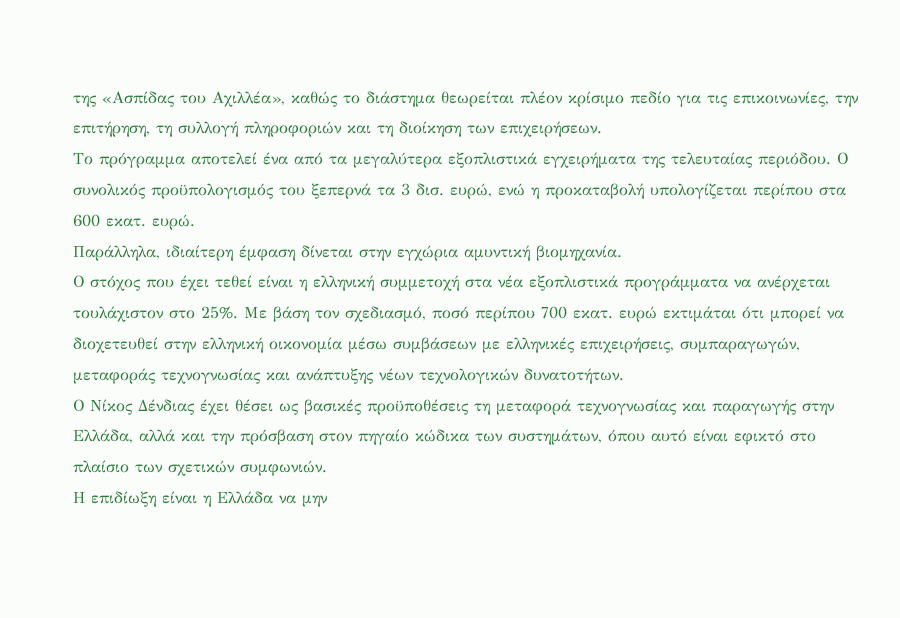της «Ασπίδας του Αχιλλέα», καθώς το διάστημα θεωρείται πλέον κρίσιμο πεδίο για τις επικοινωνίες, την επιτήρηση, τη συλλογή πληροφοριών και τη διοίκηση των επιχειρήσεων.
Το πρόγραμμα αποτελεί ένα από τα μεγαλύτερα εξοπλιστικά εγχειρήματα της τελευταίας περιόδου. Ο συνολικός προϋπολογισμός του ξεπερνά τα 3 δισ. ευρώ, ενώ η προκαταβολή υπολογίζεται περίπου στα 600 εκατ. ευρώ.
Παράλληλα, ιδιαίτερη έμφαση δίνεται στην εγχώρια αμυντική βιομηχανία.
Ο στόχος που έχει τεθεί είναι η ελληνική συμμετοχή στα νέα εξοπλιστικά προγράμματα να ανέρχεται τουλάχιστον στο 25%. Με βάση τον σχεδιασμό, ποσό περίπου 700 εκατ. ευρώ εκτιμάται ότι μπορεί να διοχετευθεί στην ελληνική οικονομία μέσω συμβάσεων με ελληνικές επιχειρήσεις, συμπαραγωγών, μεταφοράς τεχνογνωσίας και ανάπτυξης νέων τεχνολογικών δυνατοτήτων.
Ο Νίκος Δένδιας έχει θέσει ως βασικές προϋποθέσεις τη μεταφορά τεχνογνωσίας και παραγωγής στην Ελλάδα, αλλά και την πρόσβαση στον πηγαίο κώδικα των συστημάτων, όπου αυτό είναι εφικτό στο πλαίσιο των σχετικών συμφωνιών.
Η επιδίωξη είναι η Ελλάδα να μην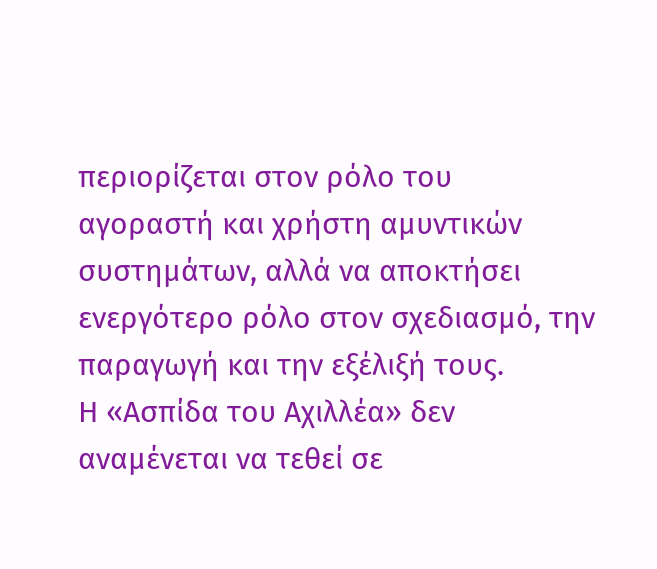περιορίζεται στον ρόλο του αγοραστή και χρήστη αμυντικών συστημάτων, αλλά να αποκτήσει ενεργότερο ρόλο στον σχεδιασμό, την παραγωγή και την εξέλιξή τους.
Η «Ασπίδα του Αχιλλέα» δεν αναμένεται να τεθεί σε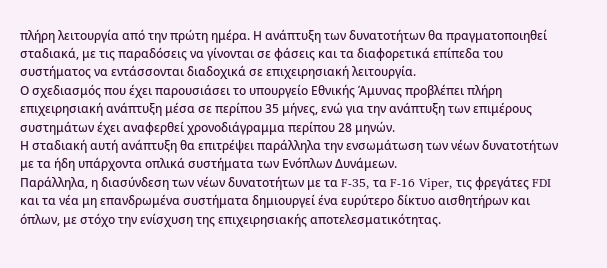πλήρη λειτουργία από την πρώτη ημέρα. Η ανάπτυξη των δυνατοτήτων θα πραγματοποιηθεί σταδιακά, με τις παραδόσεις να γίνονται σε φάσεις και τα διαφορετικά επίπεδα του συστήματος να εντάσσονται διαδοχικά σε επιχειρησιακή λειτουργία.
Ο σχεδιασμός που έχει παρουσιάσει το υπουργείο Εθνικής Άμυνας προβλέπει πλήρη επιχειρησιακή ανάπτυξη μέσα σε περίπου 35 μήνες, ενώ για την ανάπτυξη των επιμέρους συστημάτων έχει αναφερθεί χρονοδιάγραμμα περίπου 28 μηνών.
Η σταδιακή αυτή ανάπτυξη θα επιτρέψει παράλληλα την ενσωμάτωση των νέων δυνατοτήτων με τα ήδη υπάρχοντα οπλικά συστήματα των Ενόπλων Δυνάμεων.
Παράλληλα, η διασύνδεση των νέων δυνατοτήτων με τα F-35, τα F-16 Viper, τις φρεγάτες FDI και τα νέα μη επανδρωμένα συστήματα δημιουργεί ένα ευρύτερο δίκτυο αισθητήρων και όπλων, με στόχο την ενίσχυση της επιχειρησιακής αποτελεσματικότητας.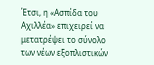Έτσι, η «Ασπίδα του Αχιλλέα» επιχειρεί να μετατρέψει το σύνολο των νέων εξοπλιστικών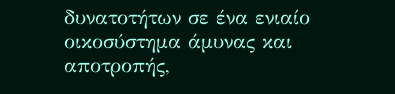δυνατοτήτων σε ένα ενιαίο οικοσύστημα άμυνας και αποτροπής,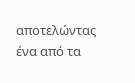αποτελώντας ένα από τα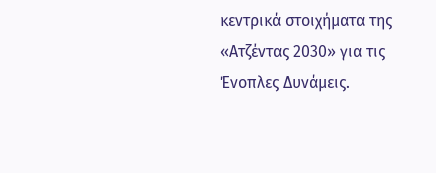κεντρικά στοιχήματα της «Ατζέντας 2030» για τις Ένοπλες Δυνάμεις.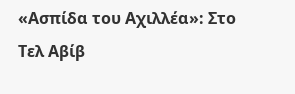«Ασπίδα του Αχιλλέα»: Στο Τελ Αβίβ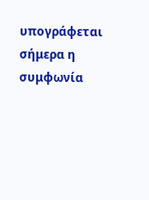υπογράφεται σήμερα η συμφωνία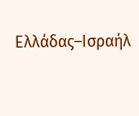Ελλάδας–Ισραήλ